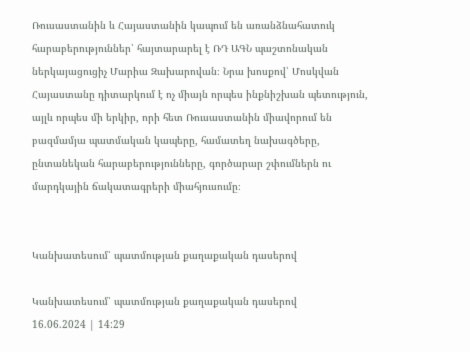Ռուսաստանին և Հայաստանին կապում են առանձնահատուկ հարաբերություններ՝ հայտարարել է ՌԴ ԱԳՆ պաշտոնական ներկայացուցիչ Մարիա Զախարովան։ Նրա խոսքով՝ Մոսկվան Հայաստանը դիտարկում է ոչ միայն որպես ինքնիշխան պետություն, այլև որպես մի երկիր, որի հետ Ռուսաստանին միավորում են բազմամյա պատմական կապերը, համատեղ նախագծերը, ընտանեկան հարաբերությունները, գործարար շփումներն ու մարդկային ճակատագրերի միահյուսումը։


Կանխատեսում՝ պատմության քաղաքական դասերով

Կանխատեսում՝ պատմության քաղաքական դասերով
16.06.2024 | 14:29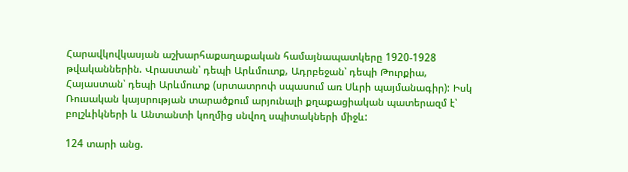Հարավկովկասյան աշխարհաքաղաքական համայնապատկերը 1920-1928 թվականներին. Վրաստան՝ դեպի Արևմուտք, Ադրբեջան՝ դեպի Թուրքիա, Հայաստան՝ դեպի Արևմուտք (սրտատրոփ սպասում առ Սևրի պայմանագիր): Իսկ Ռուսական կայսրության տարածքում արյունալի քղաքացիական պատերազմ է՝ բոլշևիկների և Անտանտի կողմից սնվող սպիտակների միջև:

124 տարի անց.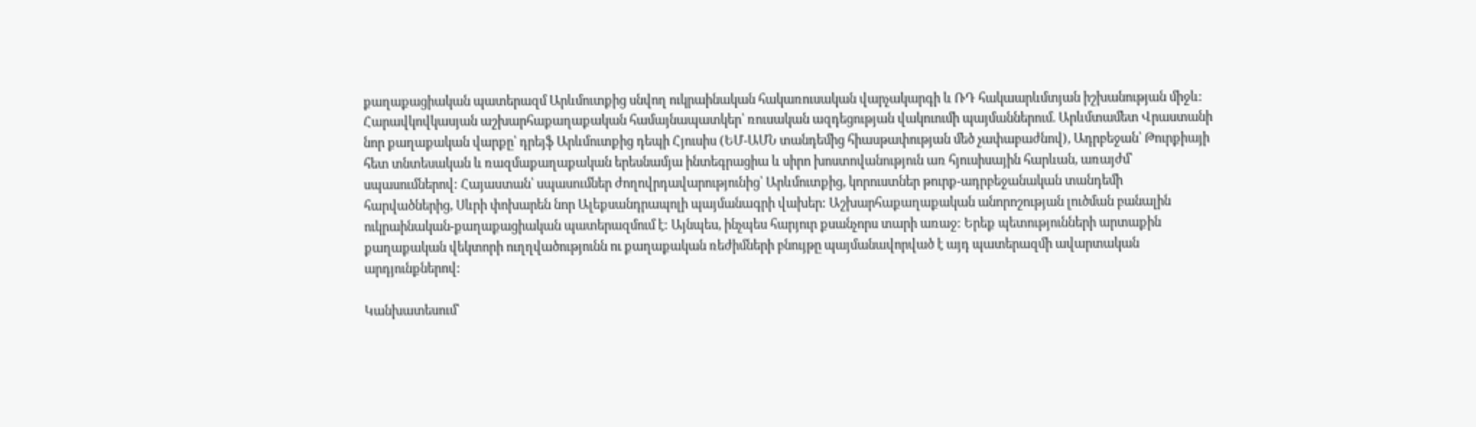քաղաքացիական պատերազմ Արևմուտքից սնվող ուկրաինական հակառուսական վարչակարգի և ՌԴ հակաարևմտյան իշխանության միջև: Հարավկովկասյան աշխարհաքաղաքական համայնապատկեր՝ ռուսական ազդեցության վակուումի պայմաններում. Արևմտամետ Վրաստանի նոր քաղաքական վարքը՝ դրեյֆ Արևմուտքից դեպի Հյուսիս (ԵՄ-ԱՄՆ տանդեմից հիասթափության մեծ չափաբաժնով), Ադրբեջան՝ Թուրքիայի հետ տնտեսական և ռազմաքաղաքական երեսնամյա ինտեգրացիա և սիրո խոստովանություն առ հյուսիսային հարևան, առայժմ՝ սպասումներով: Հայաստան՝ սպասումներ ժողովրդավարությունից՝ Արևմուտքից, կորուստներ թուրք-ադրբեջանական տանդեմի հարվածներից, Սևրի փոխարեն նոր Ալեքսանդրապոլի պայմանագրի վախեր: Աշխարհաքաղաքական անորոշության լուծման բանալին ուկրաինական-քաղաքացիական պատերազմում է: Այնպես, ինչպես հարյուր քսանչորս տարի առաջ: Երեք պետությունների արտաքին քաղաքական վեկտորի ուղղվածությունն ու քաղաքական ռեժիմների բնույթը պայմանավորված է այդ պատերազմի ավարտական արդյունքներով:

Կանխատեսում՝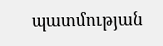պատմության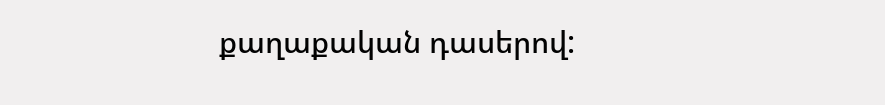քաղաքական դասերով: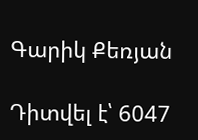Գարիկ Քեռյան

Դիտվել է՝ 6047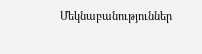Մեկնաբանություններ